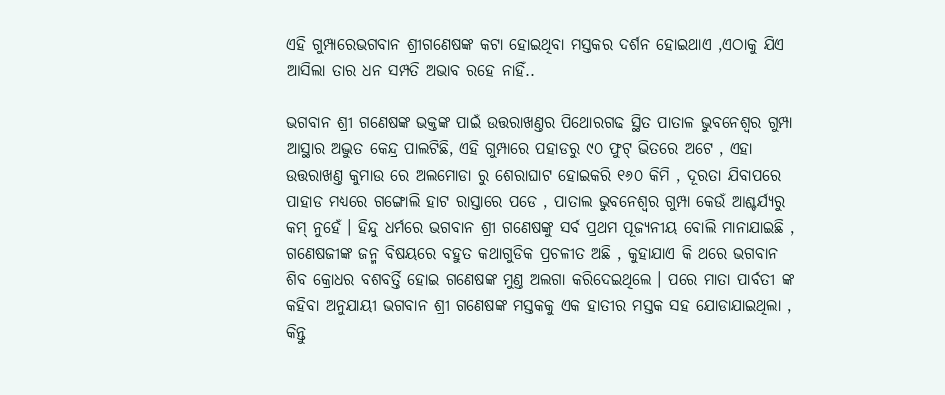ଏହି ଗୁମ୍ପାରେଭଗବାନ ଶ୍ରୀଗଣେଷଙ୍କ କଟା ହୋଇଥିବା ମସ୍ତକର ଦର୍ଶନ ହୋଇଥାଏ ,ଏଠାକୁ ଯିଏ ଆସିଲା ତାର ଧନ ସମ୍ପତି ଅଭାବ ରହେ ନାହିଁ..

ଭଗବାନ ଶ୍ରୀ ଗଣେଷଙ୍କ ଭକ୍ତଙ୍କ ପାଇଁ ଉତ୍ତରାଖଣ୍ତର ପିଥୋରଗଢ ସ୍ଥିତ ପାତାଳ ଭୁବନେଶ୍ୱର ଗୁମ୍ପା ଆସ୍ଥାର ଅଦ୍ଭୁତ କେନ୍ଦ୍ର ପାଲଟିଛି, ଏହି ଗୁମ୍ପାରେ ପହାଡରୁ ୯୦ ଫୁଟ୍ ଭିତରେ ଅଟେ , ଏହା ଉତ୍ତରାଖଣ୍ତ କୁମାଉ ରେ ଅଲମୋଡା ରୁ ଶେରାଘାଟ ହୋଇକରି ୧୬୦ କିମି , ଦୂରତା ଯିବାପରେ ପାହାଡ ମଧ୍ୟରେ ଗଙ୍ଗୋଲି ହାଟ ରାସ୍ତାରେ ପଡେ , ପାତାଲ ଭୁବନେଶ୍ୱର ଗୁମ୍ପା କେଉଁ ଆଶ୍ଚର୍ଯ୍ୟରୁ କମ୍ ନୁହେଁ । ହିନ୍ଦୁ ଧର୍ମରେ ଭଗବାନ ଶ୍ରୀ ଗଣେଷଙ୍କୁ ସର୍ବ ପ୍ରଥମ ପୂଜ୍ୟନୀୟ ବୋଲି ମାନାଯାଇଛି , ଗଣେଷଜୀଙ୍କ ଜନ୍ମ ବିଷୟରେ ବହୁତ କଥାଗୁଡିକ ପ୍ରଚଳୀତ ଅଛି , କୁହାଯାଏ କି ଥରେ ଭଗବାନ ଶିବ କ୍ରୋଧର ବଶବର୍ତ୍ତି ହୋଇ ଗଣେଷଙ୍କ ମୁଣ୍ତ ଅଲଗା କରିଦେଇଥିଲେ । ପରେ ମାତା ପାର୍ବତୀ ଙ୍କ କହିବା ଅନୁଯାୟୀ ଭଗବାନ ଶ୍ରୀ ଗଣେଷଙ୍କ ମସ୍ତକକୁ ଏକ ହାତୀର ମସ୍ତକ ସହ ଯୋଡାଯାଇଥିଲା , କିନ୍ତୁ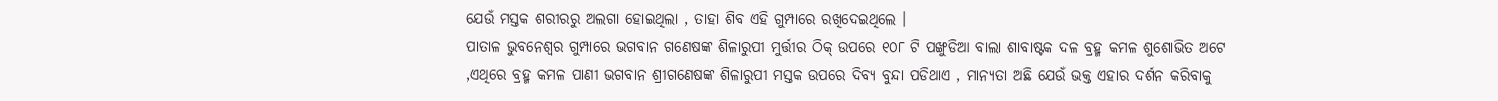ଯେଉଁ ମସ୍ତକ ଶରୀରରୁ ଅଲଗା ହୋଇଥିଲା , ତାହା ଶିବ ଏହି ଗୁମ୍ପାରେ ରଖିଦେଇଥିଲେ ।
ପାତାଳ ଭୁବନେଶ୍ୱର ଗୁମ୍ପାରେ ଭଗବାନ ଗଣେଷଙ୍କ ଶିଳାରୁପୀ ମୁର୍ତ୍ତୀର ଠିକ୍ ଉପରେ ୧୦୮ ଟି ପଙ୍ଖୁଡିଆ ବାଲା ଶାବାଷ୍ଟକ ଦଳ ବ୍ରହ୍ମ କମଳ ଶୁଶୋଭିତ ଅଟେ ,ଏଥିରେ ବ୍ରହ୍ମ କମଳ ପାଣୀ ଭଗବାନ ଶ୍ରୀଗଣେଷଙ୍କ ଶିଳାରୁପୀ ମସ୍ତକ ଉପରେ ଦିବ୍ୟ ବୁନ୍ଦା ପଡିଥାଏ , ମାନ୍ୟତା ଅଛି ଯେଉଁ ଭକ୍ତ ଏହାର ଦର୍ଶନ କରିବାକୁ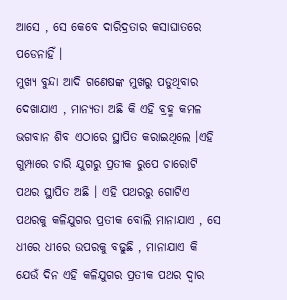ଆସେ , ସେ କେବେ ଦାରିଦ୍ରତାର କସାଘାତରେ ପଡେନାହିଁ ।
ମୁଖ୍ୟ ବୁନ୍ଦା ଆଦି ଗଣେଷଙ୍କ ମୁଖରୁ ପଡୁଥିବାର ଦେଖାଯାଏ , ମାନ୍ୟତା ଅଛି କି ଏହି ବ୍ରହ୍ମ କମଳ ଭଗବାନ ଶିବ ଏଠାରେ ସ୍ଥାପିତ କରାଇଥିଲେ ।ଏହି ଗୁମ୍ପାରେ ଚାରି ଯୁଗରୁ ପ୍ରତୀକ ରୁପେ ଚାରୋଟି ପଥର ସ୍ଥାପିତ ଅଛି । ଏହି ପଥରରୁ ଗୋଟିଏ ପଥରକୁ କଳିଯୁଗର ପ୍ରତୀକ ବୋଲି ମାନାଯାଏ , ସେ ଧୀରେ ଧୀରେ ଉପରକୁ ବଢୁଛି , ମାନାଯାଏ କି ଯେଉଁ ଦିନ ଏହି କଳିଯୁଗର ପ୍ରତୀକ ପଥର ଦ୍ୱାର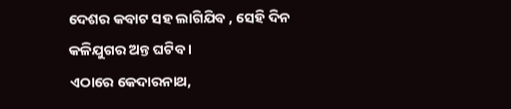ଦେଶର କବାଟ ସହ ଲାଗିଯିବ , ସେହି ଦିନ କଳିଯୁଗର ଅନ୍ତ ଘଟିବ ।
ଏଠାରେ କେଦାରନାଥ,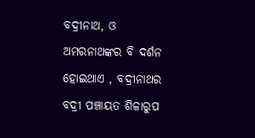ବଦ୍ରୀନାଥ, ଓ ଅମରନାଥଙ୍କର ବି ଦର୍ଶନ ହୋଇଥାଏ , ବଦ୍ରୀନାଥର ବଦ୍ରୀ ପଞ୍ଚାୟତ ଶିଳାରୁପ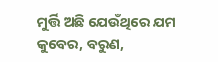ମୁର୍ତ୍ତି ଅଛି ଯେଉଁଥିରେ ଯମ କୁବେର, ବରୁଣ,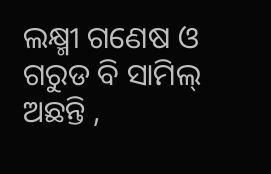ଲକ୍ଷ୍ମୀ ଗଣେଷ ଓ ଗରୁଡ ବି ସାମିଲ୍ ଅଛନ୍ତି ,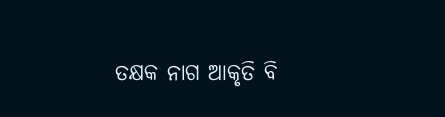ତକ୍ଷକ ନାଗ ଆକୃତି ବି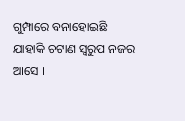ଗୁମ୍ପାରେ ବନାହୋଇଛି ଯାହାକି ଚଟାଣ ସ୍ୱରୁପ ନଜର ଆସେ ।